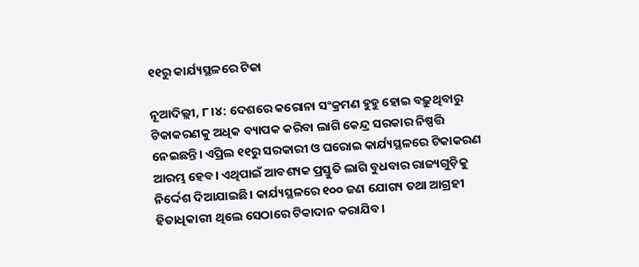୧୧ରୁ କାର୍ଯ୍ୟସ୍ଥଳରେ ଟିକା

ନୂଆଦିଲ୍ଲୀ, ୮।୪: ଦେଶରେ କରୋନା ସଂକ୍ରମଣ ହୁହୁ ହୋଇ ବଢ଼ୁଥିବାରୁ ଟିକାକରଣକୁ ଅଧିକ ବ୍ୟାପକ କରିବା ଲାଗି କେନ୍ଦ୍ର ସରକାର ନିଷ୍ପତ୍ତି ନେଇଛନ୍ତି। ଏପ୍ରିଲ ୧୧ରୁ ସରକାରୀ ଓ ଘରୋଇ କାର୍ଯ୍ୟସ୍ଥଳରେ ଟିକାକରଣ ଆରମ୍ଭ ହେବ। ଏଥିପାଇଁ ଆବଶ୍ୟକ ପ୍ରସ୍ତୁତି ଲାଗି ବୁଧବାର ରାଜ୍ୟଗୁଡ଼ିକୁ ନିର୍ଦ୍ଦେଶ ଦିଆଯାଇଛି। କାର୍ଯ୍ୟସ୍ଥଳରେ ୧୦୦ ଜଣ ଯୋଗ୍ୟ ତଥା ଆଗ୍ରହୀ ହିତାଧିକାରୀ ଥିଲେ ସେଠାରେ ଟିକାଦାନ କରାଯିବ।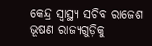କେନ୍ଦ୍ର ସ୍ବାସ୍ଥ୍ୟ ସଚିବ ରାଜେଶ ଭୂଷଣ ରାଜ୍ୟଗୁଡ଼ିକୁ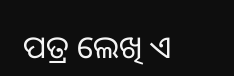ପତ୍ର ଲେଖି ଏ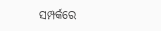ସମ୍ପର୍କରେ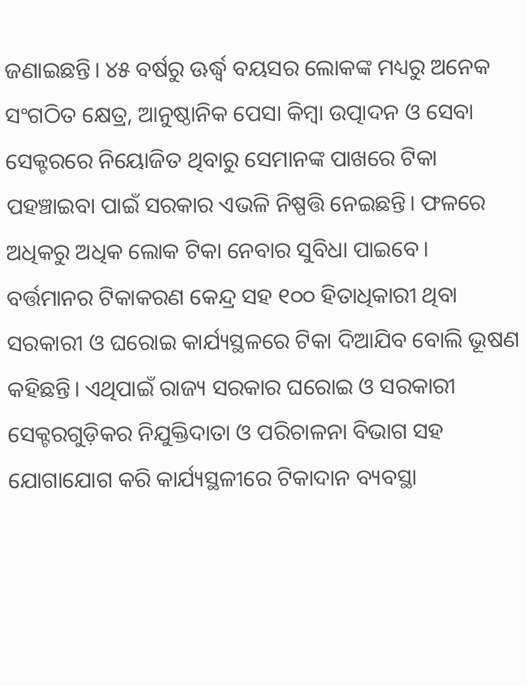ଜଣାଇଛନ୍ତି। ୪୫ ବର୍ଷରୁ ଊର୍ଦ୍ଧ୍ୱ ବୟସର ଲୋକଙ୍କ ମଧ୍ୟରୁ ଅନେକ ସଂଗଠିତ କ୍ଷେତ୍ର, ଆନୁଷ୍ଠାନିକ ପେସା କିମ୍ବା ଉତ୍ପାଦନ ଓ ସେବା ସେକ୍ଟରରେ ନିୟୋଜିତ ଥିବାରୁ ସେମାନଙ୍କ ପାଖରେ ଟିକା ପହଞ୍ଚାଇବା ପାଇଁ ସରକାର ଏଭଳି ନିଷ୍ପତ୍ତି ନେଇଛନ୍ତି। ଫଳରେ ଅଧିକରୁ ଅଧିକ ଲୋକ ଟିକା ନେବାର ସୁବିଧା ପାଇବେ। ବର୍ତ୍ତମାନର ଟିକାକରଣ କେନ୍ଦ୍ର ସହ ୧୦୦ ହିତାଧିକାରୀ ଥିବା ସରକାରୀ ଓ ଘରୋଇ କାର୍ଯ୍ୟସ୍ଥଳରେ ଟିକା ଦିଆଯିବ ବୋଲି ଭୂଷଣ କହିଛନ୍ତି। ଏଥିପାଇଁ ରାଜ୍ୟ ସରକାର ଘରୋଇ ଓ ସରକାରୀ ସେକ୍ଟରଗୁଡ଼ିକର ନିଯୁକ୍ତିଦାତା ଓ ପରିଚାଳନା ବିଭାଗ ସହ ଯୋଗାଯୋଗ କରି କାର୍ଯ୍ୟସ୍ଥଳୀରେ ଟିକାଦାନ ବ୍ୟବସ୍ଥା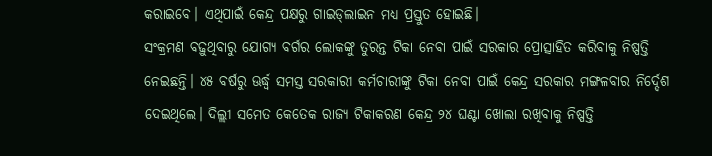କରାଇବେ। ଏଥିପାଇଁ କେନ୍ଦ୍ର ପକ୍ଷରୁ ଗାଇଡ୍‌ଲାଇନ ମଧ୍ୟ ପ୍ରସ୍ତୁତ ହୋଇଛି।
ସଂକ୍ରମଣ ବଢ଼ୁଥିବାରୁ ଯୋଗ୍ୟ ବର୍ଗର ଲୋକଙ୍କୁ ତୁରନ୍ତ ଟିକା ନେବା ପାଇଁ ସରକାର ପ୍ରୋତ୍ସାହିତ କରିବାକୁ ନିଷ୍ପତ୍ତି ନେଇଛନ୍ତି। ୪୫ ବର୍ଷରୁ ଊର୍ଦ୍ଧ୍ୱ ସମସ୍ତ ସରକାରୀ କର୍ମଚାରୀଙ୍କୁ ଟିକା ନେବା ପାଇଁ କେନ୍ଦ୍ର ସରକାର ମଙ୍ଗଳବାର ନିର୍ଦ୍ଦେଶ ଦେଇଥିଲେ। ଦିଲ୍ଲୀ ସମେତ କେତେକ ରାଜ୍ୟ ଟିକାକରଣ କେନ୍ଦ୍ର ୨୪ ଘଣ୍ଟା ଖୋଲା ରଖିବାକୁ ନିଷ୍ପତ୍ତି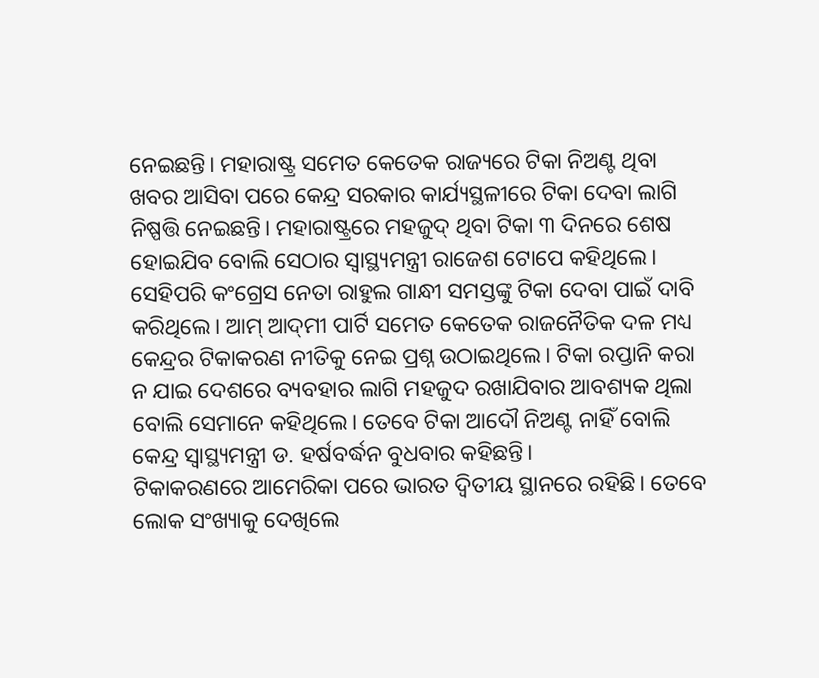ନେଇଛନ୍ତି। ମହାରାଷ୍ଟ୍ର ସମେତ କେତେକ ରାଜ୍ୟରେ ଟିକା ନିଅଣ୍ଟ ଥିବା ଖବର ଆସିବା ପରେ କେନ୍ଦ୍ର ସରକାର କାର୍ଯ୍ୟସ୍ଥଳୀରେ ଟିକା ଦେବା ଲାଗି ନିଷ୍ପତ୍ତି ନେଇଛନ୍ତି। ମହାରାଷ୍ଟ୍ରରେ ମହଜୁଦ୍‌ ଥିବା ଟିକା ୩ ଦିନରେ ଶେଷ ହୋଇଯିବ ବୋଲି ସେଠାର ସ୍ବାସ୍ଥ୍ୟମନ୍ତ୍ରୀ ରାଜେଶ ଟୋପେ କହିଥିଲେ। ସେହିପରି କଂଗ୍ରେସ ନେତା ରାହୁଲ ଗାନ୍ଧୀ ସମସ୍ତଙ୍କୁ ଟିକା ଦେବା ପାଇଁ ଦାବି କରିଥିଲେ। ଆମ୍‌ ଆଦ୍‌ମୀ ପାର୍ଟି ସମେତ କେତେକ ରାଜନୈତିକ ଦଳ ମଧ୍ୟ କେନ୍ଦ୍ରର ଟିକାକରଣ ନୀତିକୁ ନେଇ ପ୍ରଶ୍ନ ଉଠାଇଥିଲେ। ଟିକା ରପ୍ତାନି କରା ନ ଯାଇ ଦେଶରେ ବ୍ୟବହାର ଲାଗି ମହଜୁଦ ରଖାଯିବାର ଆବଶ୍ୟକ ଥିଲା ବୋଲି ସେମାନେ କହିଥିଲେ। ତେବେ ଟିକା ଆଦୌ ନିଅଣ୍ଟ ନାହିଁ ବୋଲି କେନ୍ଦ୍ର ସ୍ବାସ୍ଥ୍ୟମନ୍ତ୍ରୀ ଡ. ହର୍ଷବର୍ଦ୍ଧନ ବୁଧବାର କହିଛନ୍ତି।
ଟିକାକରଣରେ ଆମେରିକା ପରେ ଭାରତ ଦ୍ୱିତୀୟ ସ୍ଥାନରେ ରହିଛି। ତେବେ ଲୋକ ସଂଖ୍ୟାକୁ ଦେଖିଲେ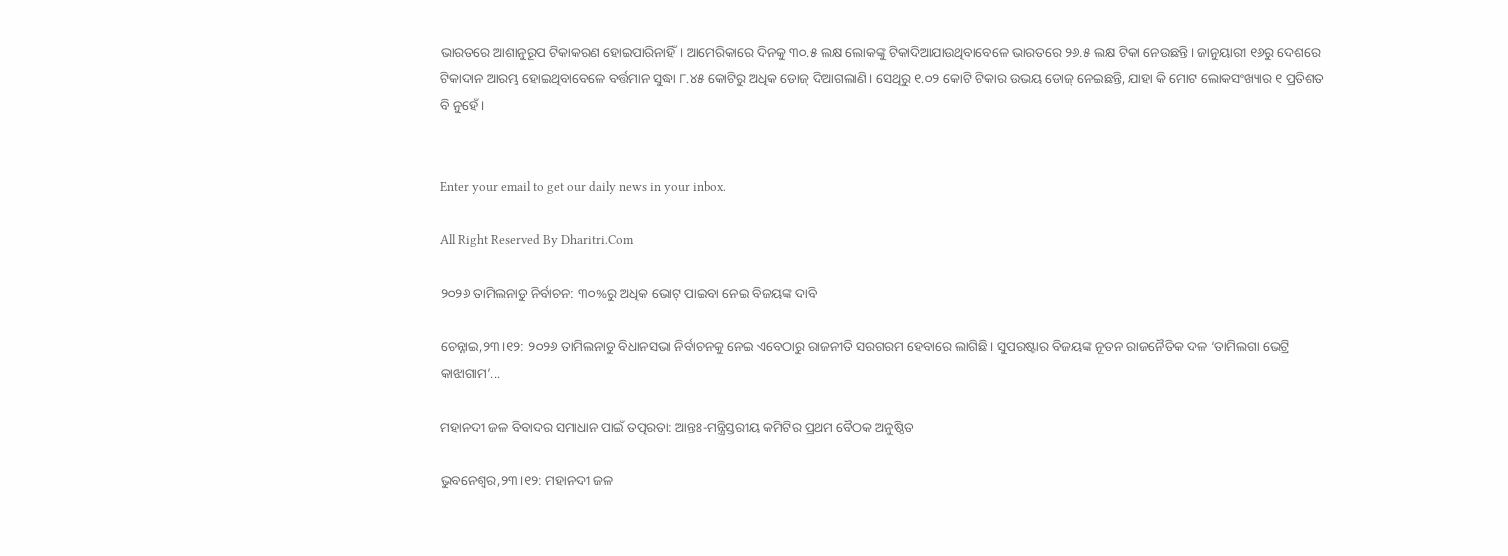ଭାରତରେ ଆଶାନୁରୂପ ଟିକାକରଣ ହୋଇପାରିନାହିଁ। ଆମେରିକାରେ ଦିନକୁ ୩୦.୫ ଲକ୍ଷ ଲୋକଙ୍କୁ ଟିକାଦିଆଯାଉଥିବାବେଳେ ଭାରତରେ ୨୬.୫ ଲକ୍ଷ ଟିକା ନେଉଛନ୍ତି। ଜାନୁୟାରୀ ୧୬ରୁ ଦେଶରେ ଟିକାଦାନ ଆରମ୍ଭ ହୋଇଥିବାବେଳେ ବର୍ତ୍ତମାନ ସୁଦ୍ଧା ୮.୪୫ କୋଟିରୁ ଅଧିକ ଡୋଜ୍‌ ଦିଆଗଲାଣି। ସେଥିରୁ ୧.୦୨ କୋଟି ଟିକାର ଉଭୟ ଡୋଜ୍‌ ନେଇଛନ୍ତି, ଯାହା କି ମୋଟ ଲୋକସଂଖ୍ୟାର ୧ ପ୍ରତିଶତ ବି ନୁହେଁ।


Enter your email to get our daily news in your inbox.

All Right Reserved By Dharitri.Com

୨୦୨୬ ତାମିଲନାଡୁ ନିର୍ବାଚନ: ୩୦%ରୁ ଅଧିକ ଭୋଟ୍ ପାଇବା ନେଇ ବିଜୟଙ୍କ ଦାବି

ଚେନ୍ନାଇ,୨୩।୧୨: ୨୦୨୬ ତାମିଲନାଡୁ ବିଧାନସଭା ନିର୍ବାଚନକୁ ନେଇ ଏବେଠାରୁ ରାଜନୀତି ସରଗରମ ହେବାରେ ଲାଗିଛି। ସୁପରଷ୍ଟାର ବିଜୟଙ୍କ ନୂତନ ରାଜନୈତିକ ଦଳ ‘ତାମିଲଗା ଭେଟ୍ରି କାଝାଗାମ’...

ମହାନଦୀ ଜଳ ବିବାଦର ସମାଧାନ ପାଇଁ ତତ୍ପରତା: ଆନ୍ତଃ-ମନ୍ତ୍ରିସ୍ତରୀୟ କମିଟିର ପ୍ରଥମ ବୈଠକ ଅନୁଷ୍ଠିତ

ଭୁବନେଶ୍ୱର,୨୩।୧୨: ମହାନଦୀ ଜଳ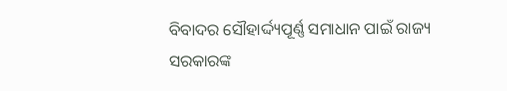ବିବାଦର ସୌହାର୍ଦ୍ଦ୍ୟପୂର୍ଣ୍ଣ ସମାଧାନ ପାଇଁ ରାଜ୍ୟ ସରକାରଙ୍କ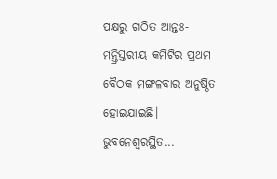ପକ୍ଷରୁ ଗଠିତ ଆନ୍ତଃ-ମନ୍ତ୍ରିସ୍ତରୀୟ କମିଟିର ପ୍ରଥମ ବୈଠକ ମଙ୍ଗଳବାର ଅନୁଷ୍ଠିତ ହୋଇଯାଇଛି। ଭୁବନେଶ୍ୱରସ୍ଥିତ...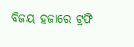ବିଜୟ ହଜାରେ ଟ୍ରଫି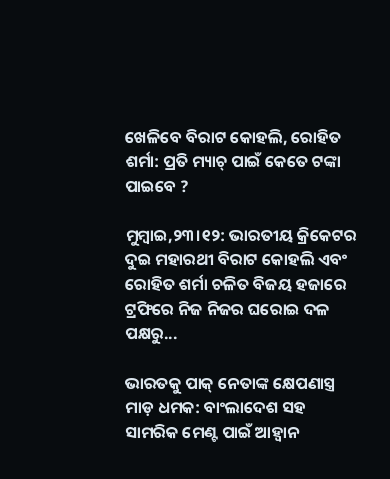ଖେଳିବେ ବିରାଟ କୋହଲି, ରୋହିତ ଶର୍ମା: ପ୍ରତି ମ୍ୟାଚ୍ ପାଇଁ କେତେ ଟଙ୍କା ପାଇବେ ?

ମୁମ୍ବାଇ,୨୩।୧୨: ଭାରତୀୟ କ୍ରିକେଟର ଦୁଇ ମହାରଥୀ ବିରାଟ କୋହଲି ଏବଂ ରୋହିତ ଶର୍ମା ଚଳିତ ବିଜୟ ହଜାରେ ଟ୍ରଫିରେ ନିଜ ନିଜର ଘରୋଇ ଦଳ ପକ୍ଷରୁ...

ଭାରତକୁ ପାକ୍ ନେତାଙ୍କ କ୍ଷେପଣାସ୍ତ୍ର ମାଡ଼ ଧମକ: ବାଂଲାଦେଶ ସହ ସାମରିକ ମେଣ୍ଟ ପାଇଁ ଆହ୍ୱାନ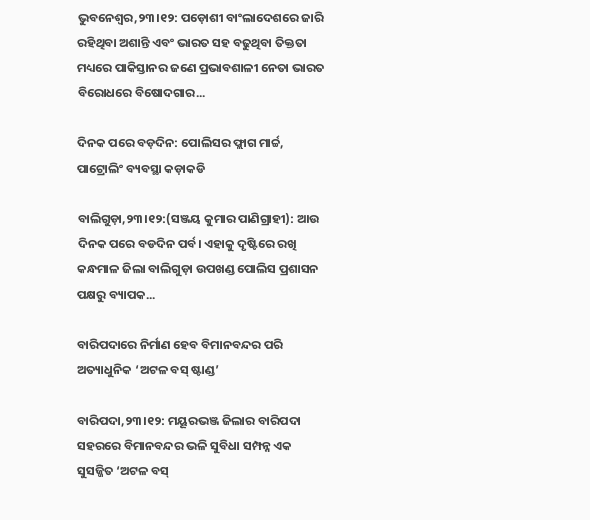ଭୁବନେଶ୍ୱର,୨୩।୧୨: ପଡ଼ୋଶୀ ବାଂଲାଦେଶରେ ଜାରି ରହିଥିବା ଅଶାନ୍ତି ଏବଂ ଭାରତ ସହ ବଢୁଥିବା ତିକ୍ତତା ମଧ୍ୟରେ ପାକିସ୍ତାନର ଜଣେ ପ୍ରଭାବଶାଳୀ ନେତା ଭାରତ ବିରୋଧରେ ବିଷୋଦଗାର...

ଦିନକ ପରେ ବଡ଼ଦିନ: ପୋଲିସର ଫ୍ଲାଗ ମାର୍ଚ୍ଚ, ପାଟ୍ରୋଲିଂ ବ୍ୟବସ୍ଥା କଡ଼ାକଡି

ବାଲିଗୁଡ଼ା,୨୩।୧୨:(ସଞ୍ଜୟ କୁମାର ପାଣିଗ୍ରାହୀ): ଆଉ ଦିନକ ପରେ ବଡଦିନ ପର୍ବ। ଏହାକୁ ଦୃଷ୍ଟିରେ ରଖି କନ୍ଧମାଳ ଜିଲା ବାଲିଗୁଡ଼ା ଉପଖଣ୍ଡ ପୋଲିସ ପ୍ରଶାସନ ପକ୍ଷରୁ ବ୍ୟାପକ...

ବାରିପଦାରେ ନିର୍ମାଣ ହେବ ବିମାନବନ୍ଦର ପରି ଅତ୍ୟାଧୁନିକ ‘ଅଟଳ ବସ୍ ଷ୍ଟାଣ୍ଡ’

ବାରିପଦା,୨୩।୧୨: ମୟୂରଭଞ୍ଜ ଜିଲାର ବାରିପଦା ସହରରେ ବିମାନବନ୍ଦର ଭଳି ସୁବିଧା ସମ୍ପନ୍ନ ଏକ ସୁସଜ୍ଜିତ ‘ଅଟଳ ବସ୍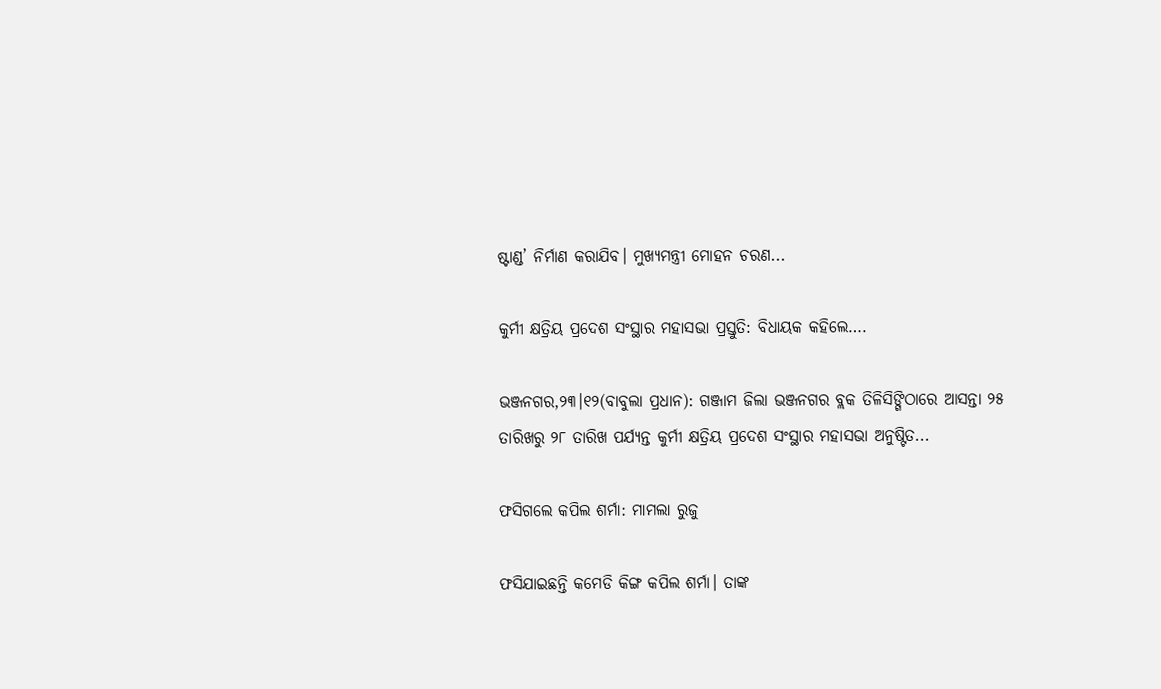ଷ୍ଟାଣ୍ଡ’ ନିର୍ମାଣ କରାଯିବ। ମୁଖ୍ୟମନ୍ତ୍ରୀ ମୋହନ ଚରଣ...

କୁର୍ମୀ କ୍ଷତ୍ରିୟ ପ୍ରଦେଶ ସଂସ୍ଥାର ମହାସଭା ପ୍ରସ୍ତୁତି: ବିଧାୟକ କହିଲେ….

ଭଞ୍ଜନଗର,୨୩।୧୨(ବାବୁଲା ପ୍ରଧାନ): ଗଞ୍ଜାମ ଜିଲା ଭଞ୍ଜନଗର ବ୍ଲକ ତିଳିସିଙ୍ଗିଠାରେ ଆସନ୍ତା ୨୫ ତାରିଖରୁ ୨୮ ତାରିଖ ପର୍ଯ୍ୟନ୍ତ କୁର୍ମୀ କ୍ଷତ୍ରିୟ ପ୍ରଦେଶ ସଂସ୍ଥାର ମହାସଭା ଅନୁଷ୍ଟିତ...

ଫସିଗଲେ କପିଲ ଶର୍ମା: ମାମଲା ରୁଜୁ

ଫସିଯାଇଛନ୍ତି କମେଡି କିଙ୍ଗ କପିଲ ଶର୍ମା। ତାଙ୍କ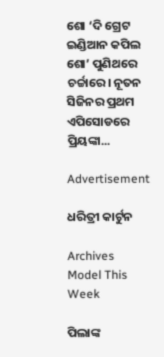ଶୋ ‘ଦି ଗ୍ରେଟ ଇଣ୍ଡିଆନ କପିଲ ଶୋ’ ପୁଣିଥରେ ଚର୍ଚ୍ଚାରେ। ନୂତନ ସିଜିନର ପ୍ରଥମ ଏପିସୋଡରେ ପ୍ରିୟଙ୍କା...

Advertisement

ଧରିତ୍ରୀ କାର୍ଟୁନ

Archives
Model This Week

ପିଲାଙ୍କ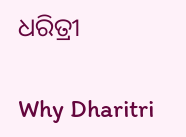ଧରିତ୍ରୀ

Why Dharitri